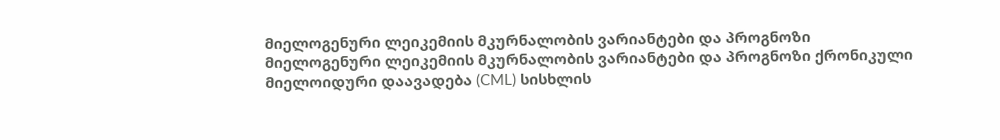მიელოგენური ლეიკემიის მკურნალობის ვარიანტები და პროგნოზი
მიელოგენური ლეიკემიის მკურნალობის ვარიანტები და პროგნოზი ქრონიკული მიელოიდური დაავადება (CML) სისხლის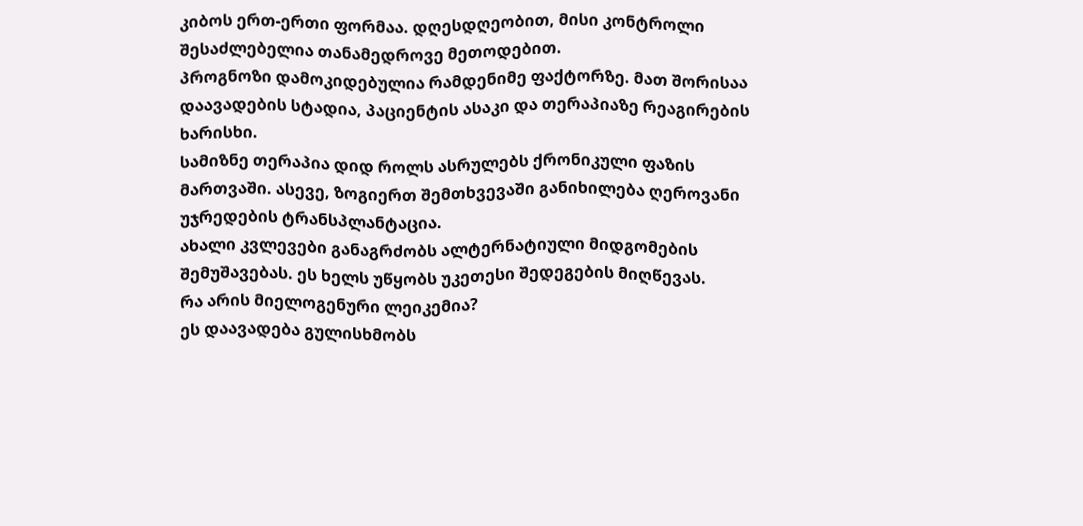კიბოს ერთ-ერთი ფორმაა. დღესდღეობით, მისი კონტროლი შესაძლებელია თანამედროვე მეთოდებით.
პროგნოზი დამოკიდებულია რამდენიმე ფაქტორზე. მათ შორისაა დაავადების სტადია, პაციენტის ასაკი და თერაპიაზე რეაგირების ხარისხი.
სამიზნე თერაპია დიდ როლს ასრულებს ქრონიკული ფაზის მართვაში. ასევე, ზოგიერთ შემთხვევაში განიხილება ღეროვანი უჯრედების ტრანსპლანტაცია.
ახალი კვლევები განაგრძობს ალტერნატიული მიდგომების შემუშავებას. ეს ხელს უწყობს უკეთესი შედეგების მიღწევას.
რა არის მიელოგენური ლეიკემია?
ეს დაავადება გულისხმობს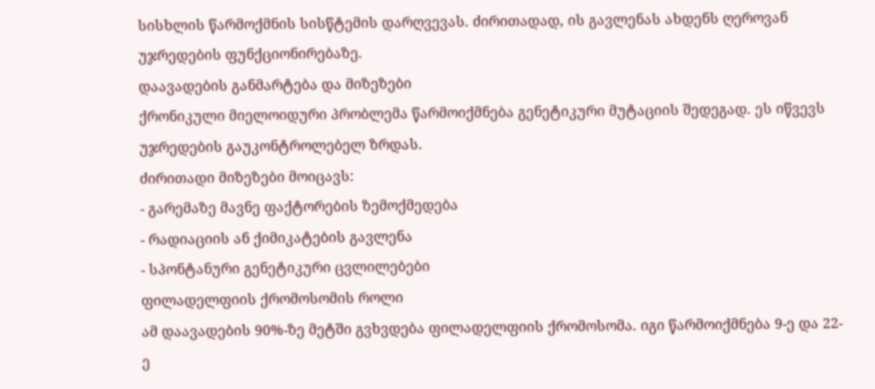სისხლის წარმოქმნის სისწტემის დარღვევას. ძირითადად, ის გავლენას ახდენს ღეროვან უჯრედების ფუნქციონირებაზე.
დაავადების განმარტება და მიზეზები
ქრონიკული მიელოიდური პრობლემა წარმოიქმნება გენეტიკური მუტაციის შედეგად. ეს იწვევს უჯრედების გაუკონტროლებელ ზრდას.
ძირითადი მიზეზები მოიცავს:
- გარემაზე მავნე ფაქტორების ზემოქმედება
- რადიაციის ან ქიმიკატების გავლენა
- სპონტანური გენეტიკური ცვლილებები
ფილადელფიის ქრომოსომის როლი
ამ დაავადების 90%-ზე მეტში გვხვდება ფილადელფიის ქრომოსომა. იგი წარმოიქმნება 9-ე და 22-ე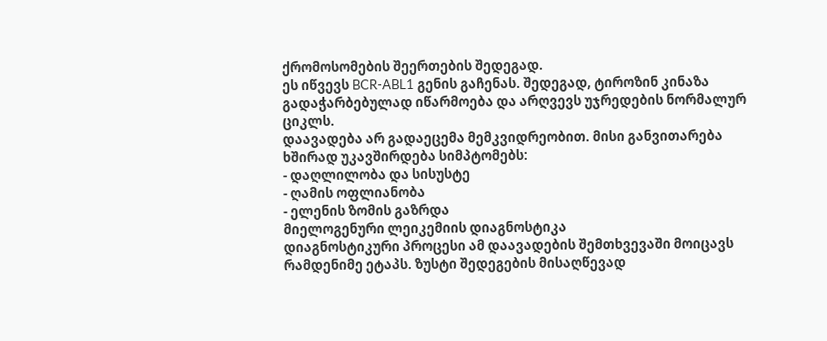ქრომოსომების შეერთების შედეგად.
ეს იწვევს BCR-ABL1 გენის გაჩენას. შედეგად, ტიროზინ კინაზა გადაჭარბებულად იწარმოება და არღვევს უჯრედების ნორმალურ ციკლს.
დაავადება არ გადაეცემა მემკვიდრეობით. მისი განვითარება ხშირად უკავშირდება სიმპტომებს:
- დაღლილობა და სისუსტე
- ღამის ოფლიანობა
- ელენის ზომის გაზრდა
მიელოგენური ლეიკემიის დიაგნოსტიკა
დიაგნოსტიკური პროცესი ამ დაავადების შემთხვევაში მოიცავს რამდენიმე ეტაპს. ზუსტი შედეგების მისაღწევად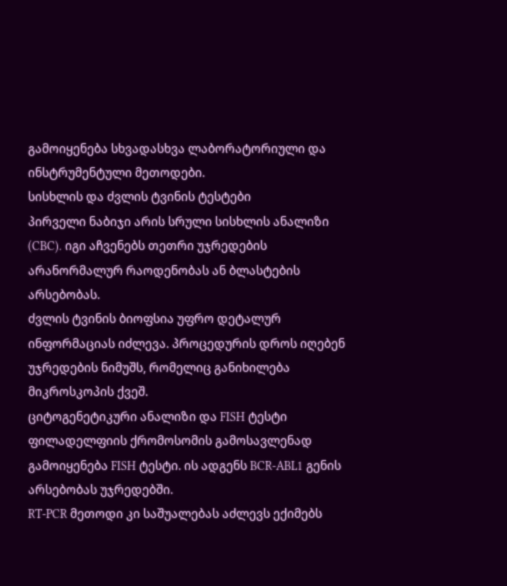გამოიყენება სხვადასხვა ლაბორატორიული და ინსტრუმენტული მეთოდები.
სისხლის და ძვლის ტვინის ტესტები
პირველი ნაბიჯი არის სრული სისხლის ანალიზი (CBC). იგი აჩვენებს თეთრი უჯრედების არანორმალურ რაოდენობას ან ბლასტების არსებობას.
ძვლის ტვინის ბიოფსია უფრო დეტალურ ინფორმაციას იძლევა. პროცედურის დროს იღებენ უჯრედების ნიმუშს, რომელიც განიხილება მიკროსკოპის ქვეშ.
ციტოგენეტიკური ანალიზი და FISH ტესტი
ფილადელფიის ქრომოსომის გამოსავლენად გამოიყენება FISH ტესტი. ის ადგენს BCR-ABL1 გენის არსებობას უჯრედებში.
RT-PCR მეთოდი კი საშუალებას აძლევს ექიმებს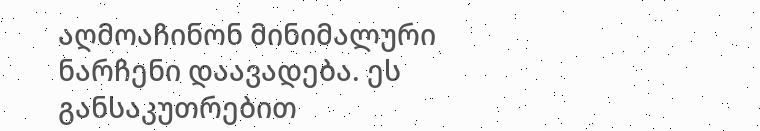აღმოაჩინონ მინიმალური ნარჩენი დაავადება. ეს განსაკუთრებით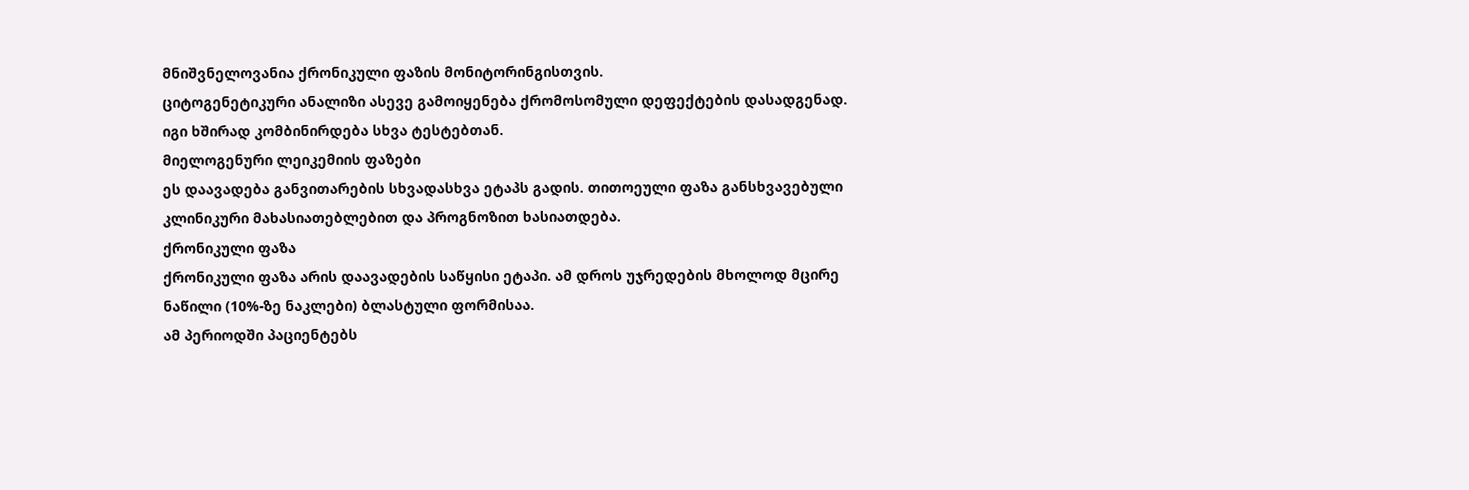მნიშვნელოვანია ქრონიკული ფაზის მონიტორინგისთვის.
ციტოგენეტიკური ანალიზი ასევე გამოიყენება ქრომოსომული დეფექტების დასადგენად. იგი ხშირად კომბინირდება სხვა ტესტებთან.
მიელოგენური ლეიკემიის ფაზები
ეს დაავადება განვითარების სხვადასხვა ეტაპს გადის. თითოეული ფაზა განსხვავებული კლინიკური მახასიათებლებით და პროგნოზით ხასიათდება.
ქრონიკული ფაზა
ქრონიკული ფაზა არის დაავადების საწყისი ეტაპი. ამ დროს უჯრედების მხოლოდ მცირე ნაწილი (10%-ზე ნაკლები) ბლასტული ფორმისაა.
ამ პერიოდში პაციენტებს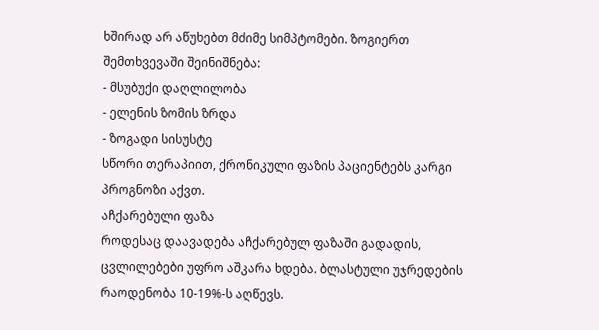ხშირად არ აწუხებთ მძიმე სიმპტომები. ზოგიერთ შემთხვევაში შეინიშნება:
- მსუბუქი დაღლილობა
- ელენის ზომის ზრდა
- ზოგადი სისუსტე
სწორი თერაპიით, ქრონიკული ფაზის პაციენტებს კარგი პროგნოზი აქვთ.
აჩქარებული ფაზა
როდესაც დაავადება აჩქარებულ ფაზაში გადადის, ცვლილებები უფრო აშკარა ხდება. ბლასტული უჯრედების რაოდენობა 10-19%-ს აღწევს.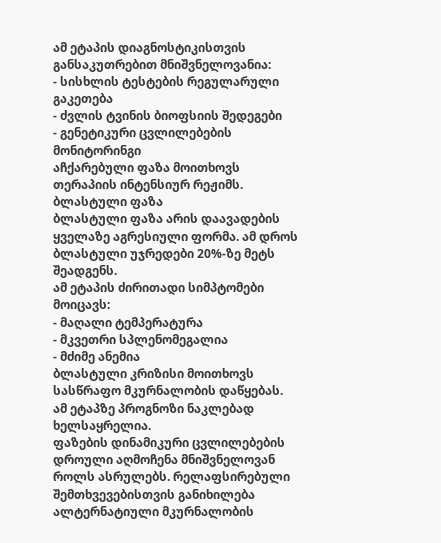ამ ეტაპის დიაგნოსტიკისთვის განსაკუთრებით მნიშვნელოვანია:
- სისხლის ტესტების რეგულარული გაკეთება
- ძვლის ტვინის ბიოფსიის შედეგები
- გენეტიკური ცვლილებების მონიტორინგი
აჩქარებული ფაზა მოითხოვს თერაპიის ინტენსიურ რეჟიმს.
ბლასტული ფაზა
ბლასტული ფაზა არის დაავადების ყველაზე აგრესიული ფორმა. ამ დროს ბლასტული უჯრედები 20%-ზე მეტს შეადგენს.
ამ ეტაპის ძირითადი სიმპტომები მოიცავს:
- მაღალი ტემპერატურა
- მკვეთრი სპლენომეგალია
- მძიმე ანემია
ბლასტული კრიზისი მოითხოვს სასწრაფო მკურნალობის დაწყებას. ამ ეტაპზე პროგნოზი ნაკლებად ხელსაყრელია.
ფაზების დინამიკური ცვლილებების დროული აღმოჩენა მნიშვნელოვან როლს ასრულებს. რელაფსირებული შემთხვევებისთვის განიხილება ალტერნატიული მკურნალობის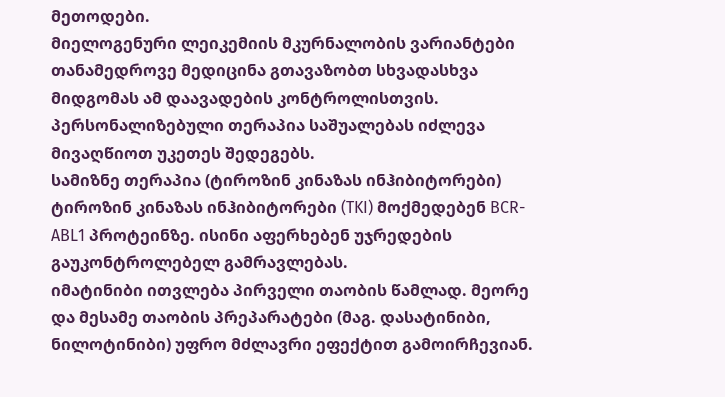მეთოდები.
მიელოგენური ლეიკემიის მკურნალობის ვარიანტები
თანამედროვე მედიცინა გთავაზობთ სხვადასხვა მიდგომას ამ დაავადების კონტროლისთვის. პერსონალიზებული თერაპია საშუალებას იძლევა მივაღწიოთ უკეთეს შედეგებს.
სამიზნე თერაპია (ტიროზინ კინაზას ინჰიბიტორები)
ტიროზინ კინაზას ინჰიბიტორები (TKI) მოქმედებენ BCR-ABL1 პროტეინზე. ისინი აფერხებენ უჯრედების გაუკონტროლებელ გამრავლებას.
იმატინიბი ითვლება პირველი თაობის წამლად. მეორე და მესამე თაობის პრეპარატები (მაგ. დასატინიბი, ნილოტინიბი) უფრო მძლავრი ეფექტით გამოირჩევიან.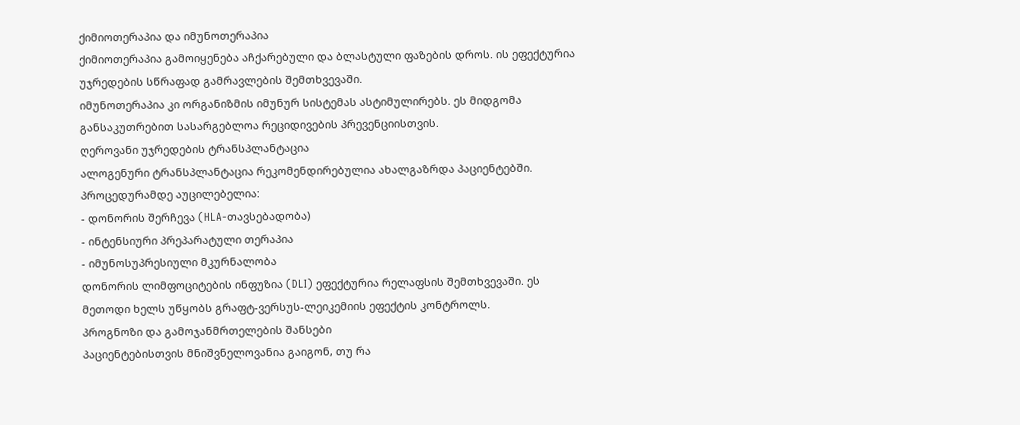ქიმიოთერაპია და იმუნოთერაპია
ქიმიოთერაპია გამოიყენება აჩქარებული და ბლასტული ფაზების დროს. ის ეფექტურია უჯრედების სწრაფად გამრავლების შემთხვევაში.
იმუნოთერაპია კი ორგანიზმის იმუნურ სისტემას ასტიმულირებს. ეს მიდგომა განსაკუთრებით სასარგებლოა რეციდივების პრევენციისთვის.
ღეროვანი უჯრედების ტრანსპლანტაცია
ალოგენური ტრანსპლანტაცია რეკომენდირებულია ახალგაზრდა პაციენტებში. პროცედურამდე აუცილებელია:
- დონორის შერჩევა (HLA-თავსებადობა)
- ინტენსიური პრეპარატული თერაპია
- იმუნოსუპრესიული მკურნალობა
დონორის ლიმფოციტების ინფუზია (DLI) ეფექტურია რელაფსის შემთხვევაში. ეს მეთოდი ხელს უწყობს გრაფტ-ვერსუს-ლეიკემიის ეფექტის კონტროლს.
პროგნოზი და გამოჯანმრთელების შანსები
პაციენტებისთვის მნიშვნელოვანია გაიგონ, თუ რა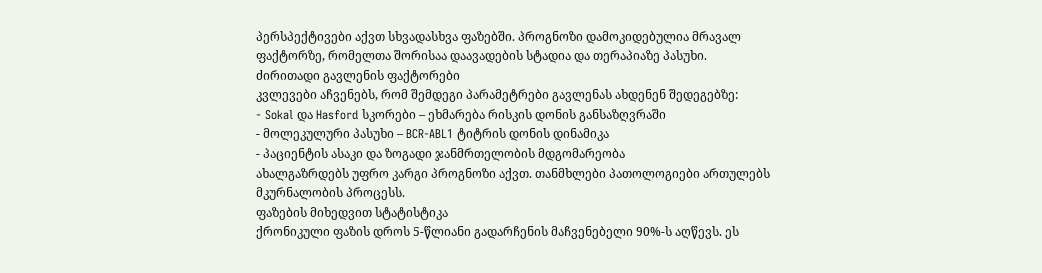პერსპექტივები აქვთ სხვადასხვა ფაზებში. პროგნოზი დამოკიდებულია მრავალ ფაქტორზე, რომელთა შორისაა დაავადების სტადია და თერაპიაზე პასუხი.
ძირითადი გავლენის ფაქტორები
კვლევები აჩვენებს, რომ შემდეგი პარამეტრები გავლენას ახდენენ შედეგებზე:
- Sokal და Hasford სკორები – ეხმარება რისკის დონის განსაზღვრაში
- მოლეკულური პასუხი – BCR-ABL1 ტიტრის დონის დინამიკა
- პაციენტის ასაკი და ზოგადი ჯანმრთელობის მდგომარეობა
ახალგაზრდებს უფრო კარგი პროგნოზი აქვთ. თანმხლები პათოლოგიები ართულებს მკურნალობის პროცესს.
ფაზების მიხედვით სტატისტიკა
ქრონიკული ფაზის დროს 5-წლიანი გადარჩენის მაჩვენებელი 90%-ს აღწევს. ეს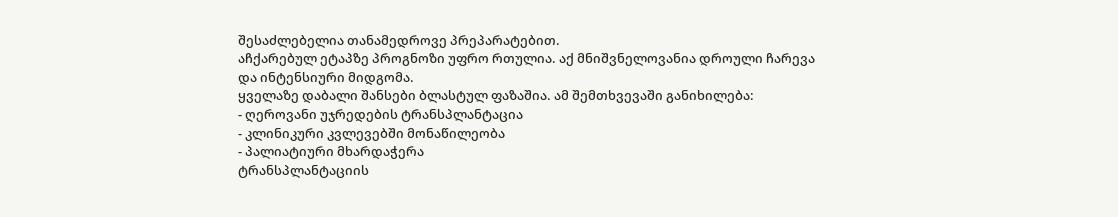შესაძლებელია თანამედროვე პრეპარატებით.
აჩქარებულ ეტაპზე პროგნოზი უფრო რთულია. აქ მნიშვნელოვანია დროული ჩარევა და ინტენსიური მიდგომა.
ყველაზე დაბალი შანსები ბლასტულ ფაზაშია. ამ შემთხვევაში განიხილება:
- ღეროვანი უჯრედების ტრანსპლანტაცია
- კლინიკური კვლევებში მონაწილეობა
- პალიატიური მხარდაჭერა
ტრანსპლანტაციის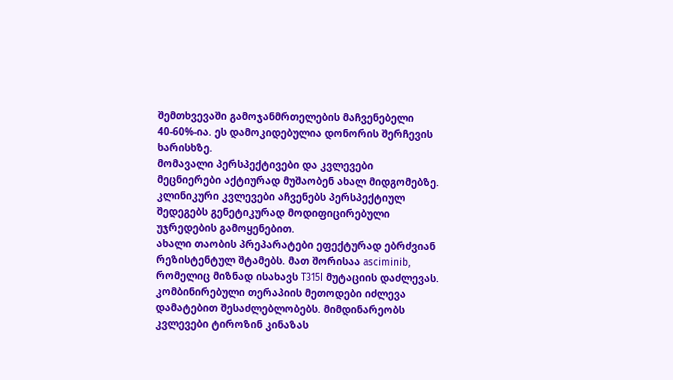შემთხვევაში გამოჯანმრთელების მაჩვენებელი 40-60%-ია. ეს დამოკიდებულია დონორის შერჩევის ხარისხზე.
მომავალი პერსპექტივები და კვლევები
მეცნიერები აქტიურად მუშაობენ ახალ მიდგომებზე. კლინიკური კვლევები აჩვენებს პერსპექტიულ შედეგებს გენეტიკურად მოდიფიცირებული უჯრედების გამოყენებით.
ახალი თაობის პრეპარატები ეფექტურად ებრძვიან რეზისტენტულ შტამებს. მათ შორისაა asciminib, რომელიც მიზნად ისახავს T315I მუტაციის დაძლევას.
კომბინირებული თერაპიის მეთოდები იძლევა დამატებით შესაძლებლობებს. მიმდინარეობს კვლევები ტიროზინ კინაზას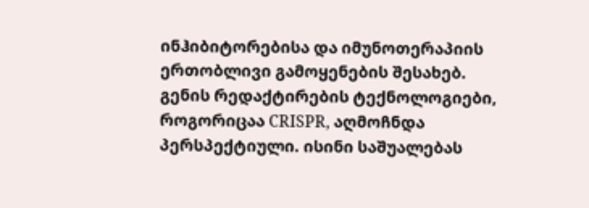ინჰიბიტორებისა და იმუნოთერაპიის ერთობლივი გამოყენების შესახებ.
გენის რედაქტირების ტექნოლოგიები, როგორიცაა CRISPR, აღმოჩნდა პერსპექტიული. ისინი საშუალებას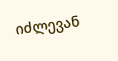იძლევან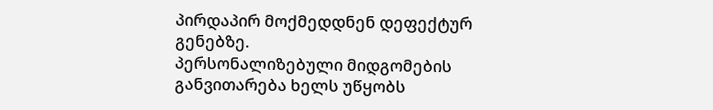პირდაპირ მოქმედდნენ დეფექტურ გენებზე.
პერსონალიზებული მიდგომების განვითარება ხელს უწყობს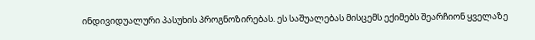ინდივიდუალური პასუხის პროგნოზირებას. ეს საშუალებას მისცემს ექიმებს შეარჩიონ ყველაზე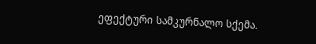ეფექტური სამკურნალო სქემა.